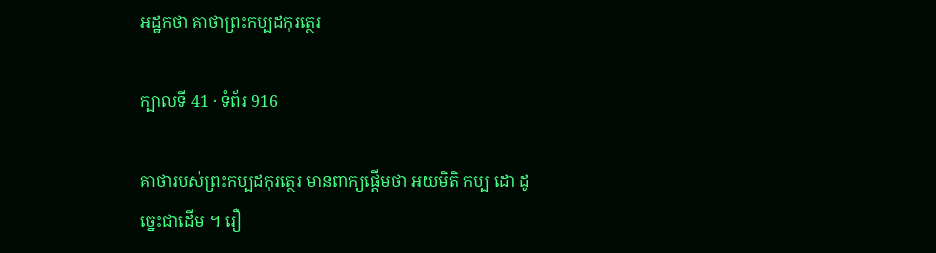អដ្ឋកថា គាថាព្រះកប្បដកុរត្ថេរ

ក្បាលទី 41 · ទំព័រ 916

គាថារបស់ព្រះកប្បដកុរត្ថេរ មានពាក្យផ្តើមថា អយមិតិ កប្ប ដោ ដូច្នេះជាដើម ។ រឿ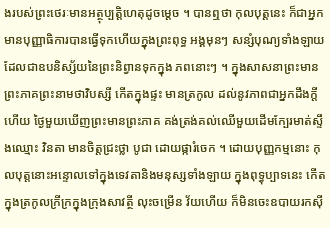ងរបស់ព្រះថេរៈមានអត្ថុប្បត្តិហេតុដូចម្តេច ។ បានឮថា កុលបុត្តនេះ ក៏ជាអ្នកមានបុញ្ញាធិការបានធ្វើទុកហើយក្នុងព្រះពុទ្ធ អង្គមុនៗ សន្សំបុណ្យទាំងឡាយដែលជាឧបនិស្ស័យនៃព្រះនិព្វានទុកក្នុង ភពនោះៗ ។ ក្នុងសាសនាព្រះមានព្រះភាគព្រះនាមថាវិបស្សី កើតក្នុងផ្ទះ មានត្រកូល ដល់នូវភាពជាអ្នកដឹងក្តីហើយ ថ្ងៃមួយឃើញព្រះមានព្រះភាគ គង់ត្រង់គល់ឈើមួយដើមក្បែរមាត់ស្ទឹងឈ្មោះ វិនតា មានចិត្តជ្រះថ្លា បូជា ដោយផ្ការំចេក ។ ដោយបុញ្ញកម្មនោះ កុលបុត្តនោះអន្ទោលទៅក្នុងទេវតានិងមនុស្សទាំងឡាយ ក្នុងពុទ្ធុប្បាទនេះ កើតក្នុងត្រកូលក្រីក្រក្នុងក្រុងសាវត្ថី លុះចម្រើន វ័យហើយ ក៏មិនចេះឧបាយរកស៊ី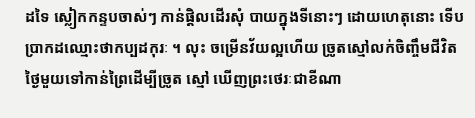ដទៃ ស្លៀកកន្ទបចាស់ៗ កាន់ផ្តិលដើរសុំ បាយក្នុងទីនោះៗ ដោយហេតុនោះ ទើបប្រាកដឈ្មោះថាកប្បដកុរៈ ។ លុះ ចម្រើនវ័យល្អហើយ ច្រូតស្មៅលក់ចិញ្ចឹមជីវិត ថ្ងៃមួយទៅកាន់ព្រៃដើម្បីច្រូត ស្មៅ ឃើញព្រះថេរៈជាខីណា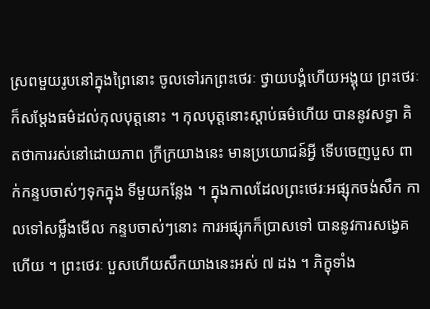ស្រពមួយរូបនៅក្នុងព្រៃនោះ ចូលទៅរកព្រះថេរៈ ថ្វាយបង្គំហើយអង្គុយ ព្រះថេរៈក៏សម្តែងធម៌ដល់កុលបុត្តនោះ ។ កុលបុត្តនោះស្តាប់ធម៌ហើយ បាននូវសទ្ធា គិតថាការរស់នៅដោយភាព ក្រីក្រយាងនេះ មានប្រយោជន៍អ្វី ទើបចេញបួស ពាក់កន្ទបចាស់ៗទុកក្នុង ទីមួយកន្លែង ។ ក្នុងកាលដែលព្រះថេរៈអផ្សុកចង់សឹក កាលទៅសម្លឹងមើល កន្ទបចាស់ៗនោះ ការអផ្សុកក៏ប្រាសទៅ បាននូវការសង្វេគហើយ ។ ព្រះថេរៈ បួសហើយសឹកយាងនេះអស់ ៧ ដង ។ ភិក្ខុទាំង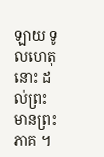ឡាយ ទូលហេតុនោះ ដល់ព្រះមានព្រះភាគ ។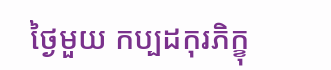ថ្ងៃមួយ កប្បដកុរភិក្ខុ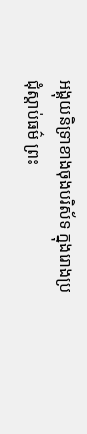អង្គុយនិទ្រាខាងចុងបរិស័ទ ក្នុងរោងប្រជុំស្តាប់ធម៌ ព្រះ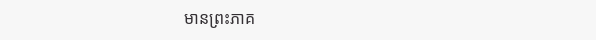មានព្រះភាគ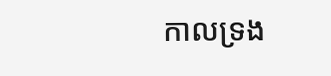កាលទ្រង